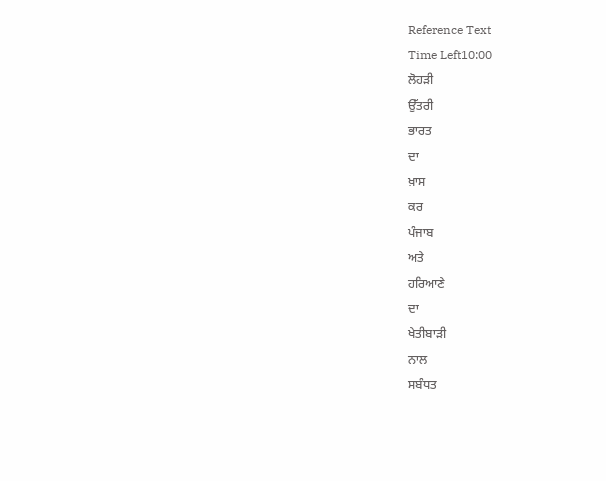Reference Text
Time Left10:00
ਲੋਹੜੀ
ਉੱਤਰੀ
ਭਾਰਤ
ਦਾ
ਖ਼ਾਸ
ਕਰ
ਪੰਜਾਬ
ਅਤੇ
ਹਰਿਆਣੇ
ਦਾ
ਖੇਤੀਬਾੜੀ
ਨਾਲ
ਸਬੰਧਤ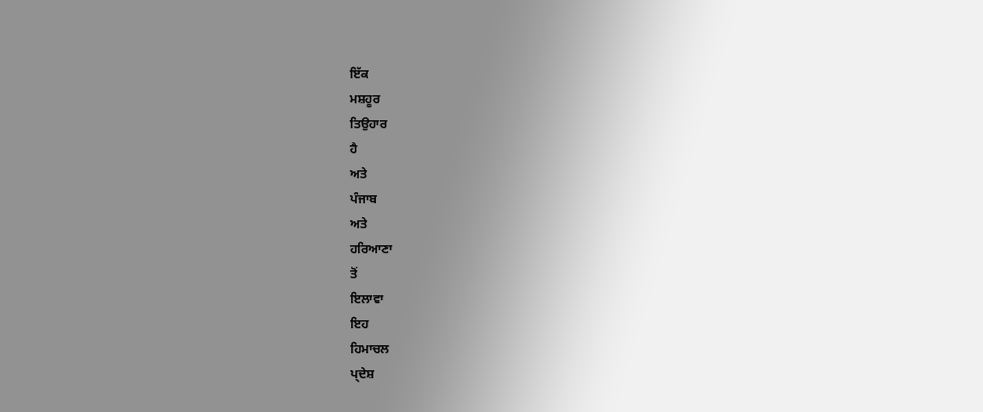ਇੱਕ
ਮਸ਼ਹੂਰ
ਤਿਉਹਾਰ
ਹੈ
ਅਤੇ
ਪੰਜਾਬ
ਅਤੇ
ਹਰਿਆਣਾ
ਤੋਂ
ਇਲਾਵਾ
ਇਹ
ਹਿਮਾਚਲ
ਪ੍ਦੇਸ਼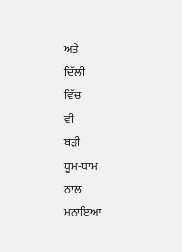ਅਤੇ
ਦਿੱਲੀ
ਵਿੱਚ
ਵੀ
ਬੜੀ
ਧੂਮ-ਧਾਮ
ਨਾਲ
ਮਨਾਇਆ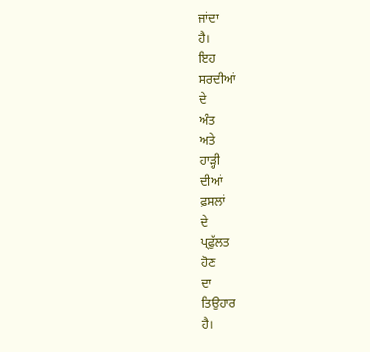ਜਾਂਦਾ
ਹੈ।
ਇਹ
ਸਰਦੀਆਂ
ਦੇ
ਅੰਤ
ਅਤੇ
ਹਾੜ੍ਹੀ
ਦੀਆਂ
ਫ਼ਸਲਾਂ
ਦੇ
ਪ੍ਫੁੱਲਤ
ਹੋਣ
ਦਾ
ਤਿਉਹਾਰ
ਹੈ।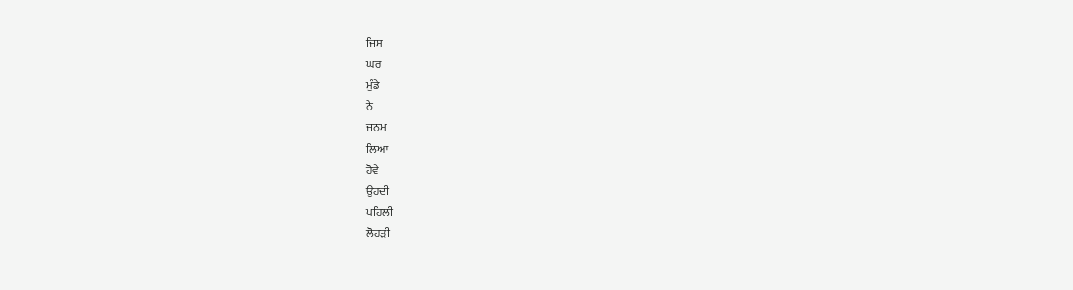ਜਿਸ
ਘਰ
ਮੁੰਡੇ
ਨੇ
ਜਨਮ
ਲਿਆ
ਹੋਵੇ
ਉਹਦੀ
ਪਹਿਲੀ
ਲੋਹੜੀ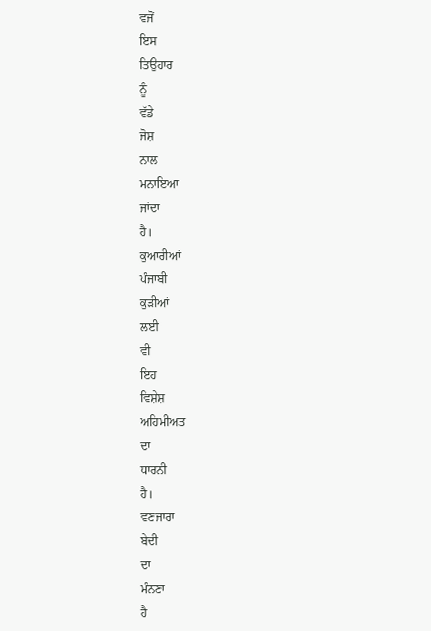ਵਜੋਂ
ਇਸ
ਤਿਉਹਾਰ
ਨੂੰ
ਵੱਡੇ
ਜੋਸ਼
ਨਾਲ
ਮਨਾਇਆ
ਜਾਂਦਾ
ਹੈ।
ਕੁਆਰੀਆਂ
ਪੰਜਾਬੀ
ਕੁੜੀਆਂ
ਲਈ
ਵੀ
ਇਹ
ਵਿਸ਼ੇਸ਼
ਅਹਿਮੀਅਤ
ਦਾ
ਧਾਰਨੀ
ਹੈ।
ਵਣਜਾਰਾ
ਬੇਦੀ
ਦਾ
ਮੰਨਣਾ
ਹੈ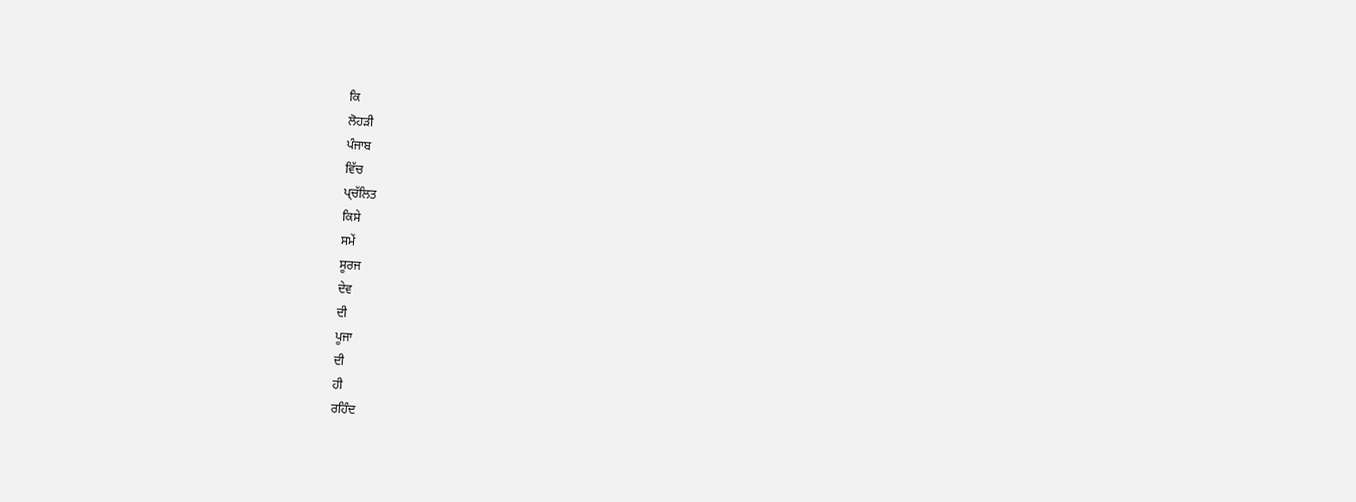ਕਿ
ਲੋਹੜੀ
ਪੰਜਾਬ
ਵਿੱਚ
ਪ੍ਚੱਲਿਤ
ਕਿਸੇ
ਸਮੇਂ
ਸੂਰਜ
ਦੇਵ
ਦੀ
ਪੂਜਾ
ਦੀ
ਹੀ
ਰਹਿੰਦ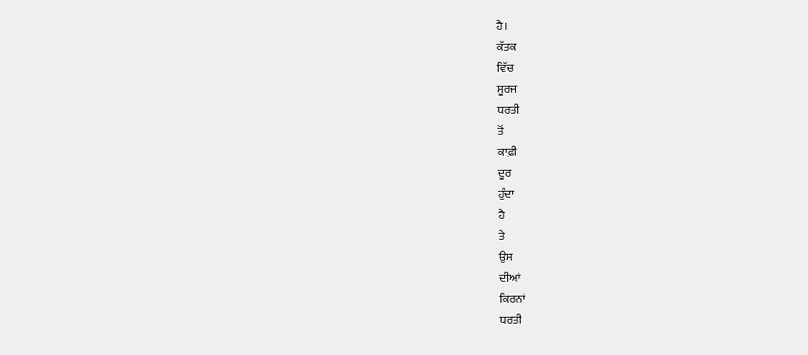ਹੈ।
ਕੱਤਕ
ਵਿੱਚ
ਸੂਰਜ
ਧਰਤੀ
ਤੋਂ
ਕਾਫ਼ੀ
ਦੂਰ
ਹੁੰਦਾ
ਹੈ
ਤੇ
ਉਸ
ਦੀਆਂ
ਕਿਰਨਾਂ
ਧਰਤੀ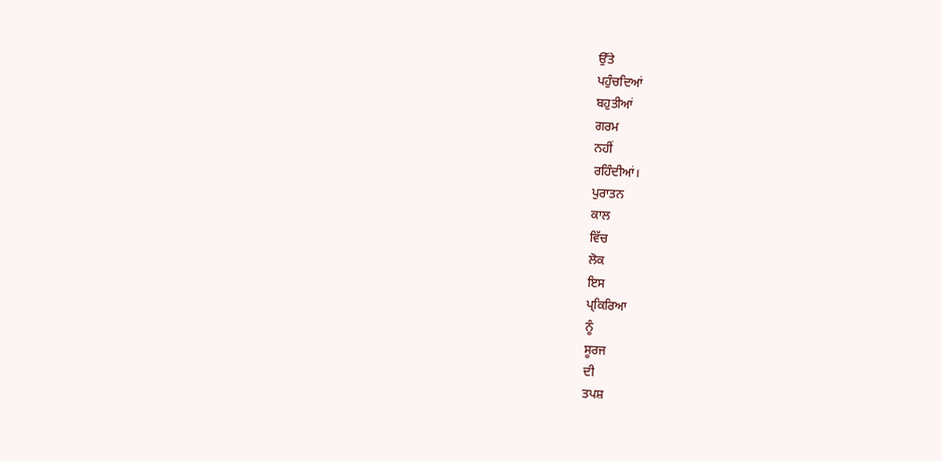ਉੱਤੇ
ਪਹੁੰਚਦਿਆਂ
ਬਹੁਤੀਆਂ
ਗਰਮ
ਨਹੀਂ
ਰਹਿੰਦੀਆਂ।
ਪੁਰਾਤਨ
ਕਾਲ
ਵਿੱਚ
ਲੋਕ
ਇਸ
ਪ੍ਕਿਰਿਆ
ਨੂੰ
ਸੂਰਜ
ਦੀ
ਤਪਸ਼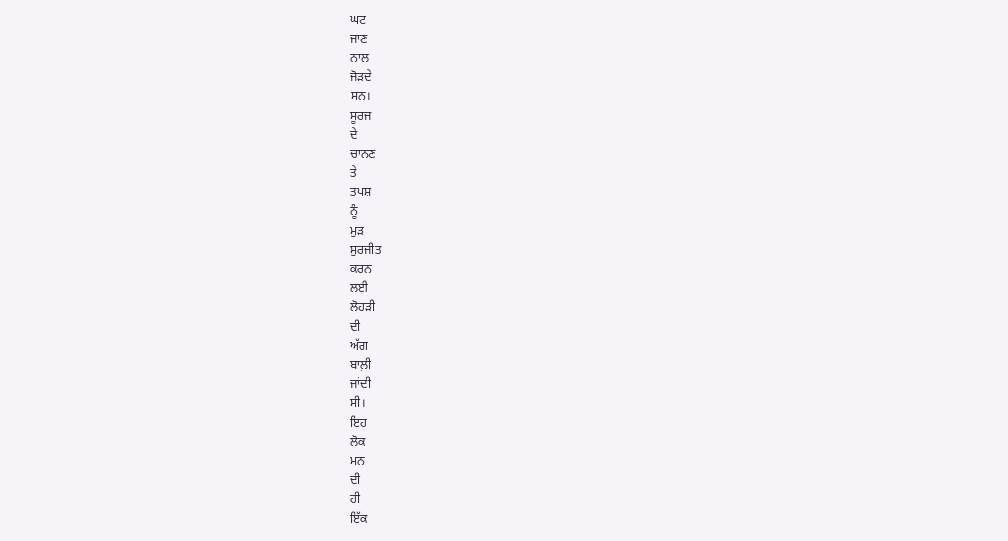ਘਟ
ਜਾਣ
ਨਾਲ
ਜੋੜਦੇ
ਸਨ।
ਸੂਰਜ
ਦੇ
ਚਾਨਣ
ਤੇ
ਤਪਸ਼
ਨੂੰ
ਮੁੜ
ਸੁਰਜੀਤ
ਕਰਨ
ਲਈ
ਲੋਹੜੀ
ਦੀ
ਅੱਗ
ਬਾਲ਼ੀ
ਜਾਂਦੀ
ਸੀ।
ਇਹ
ਲੋਕ
ਮਨ
ਦੀ
ਹੀ
ਇੱਕ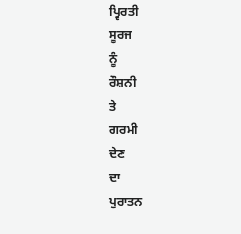ਪ੍ਵਿਰਤੀ
ਸੂਰਜ
ਨੂੰ
ਰੌਸ਼ਨੀ
ਤੇ
ਗਰਮੀ
ਦੇਣ
ਦਾ
ਪੁਰਾਤਨ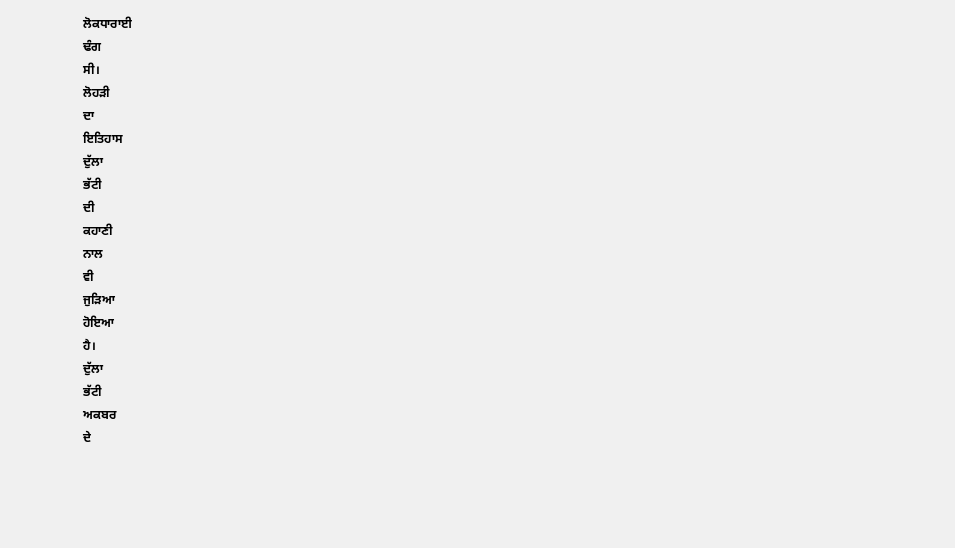ਲੋਕਧਾਰਾਈ
ਢੰਗ
ਸੀ।
ਲੋਹੜੀ
ਦਾ
ਇਤਿਹਾਸ
ਦੁੱਲਾ
ਭੱਟੀ
ਦੀ
ਕਹਾਣੀ
ਨਾਲ
ਵੀ
ਜੁੜਿਆ
ਹੋਇਆ
ਹੈ।
ਦੁੱਲਾ
ਭੱਟੀ
ਅਕਬਰ
ਦੇ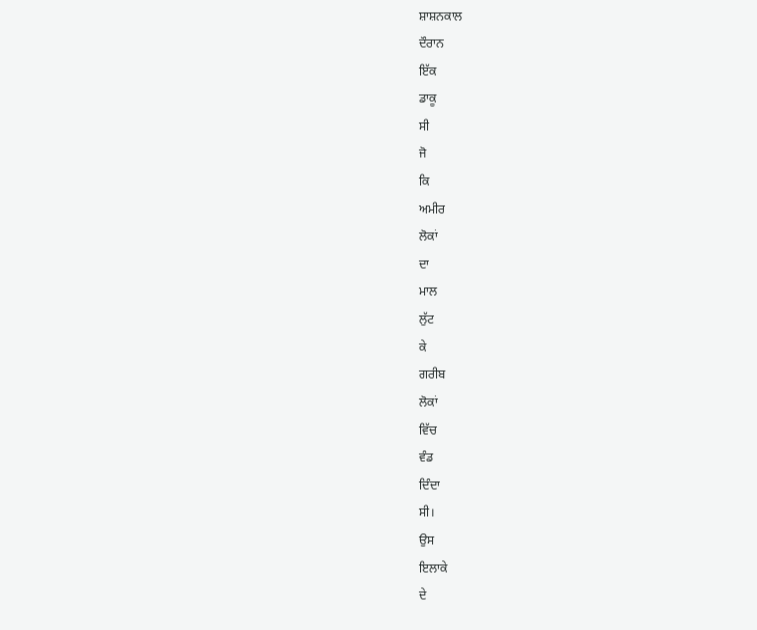ਸ਼ਾਸ਼ਨਕਾਲ
ਦੌਰਾਨ
ਇੱਕ
ਡਾਕੂ
ਸੀ
ਜੋ
ਕਿ
ਅਮੀਰ
ਲੋਕਾਂ
ਦਾ
ਮਾਲ
ਲੁੱਟ
ਕੇ
ਗਰੀਬ
ਲੋਕਾਂ
ਵਿੱਚ
ਵੰਡ
ਦਿੰਦਾ
ਸੀ।
ਉਸ
ਇਲਾਕੇ
ਦੇ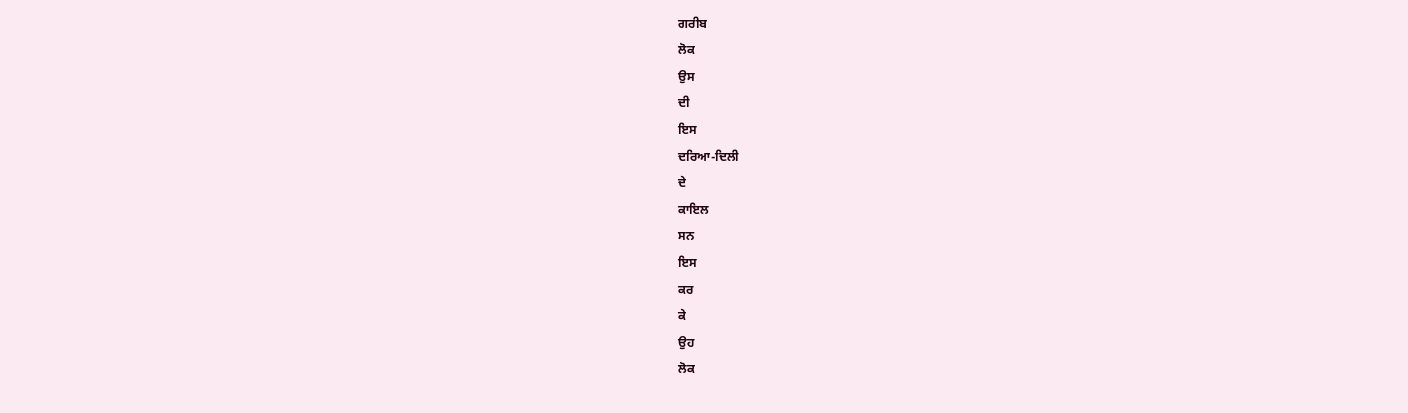ਗਰੀਬ
ਲੋਕ
ਉਸ
ਦੀ
ਇਸ
ਦਰਿਆ-ਦਿਲੀ
ਦੇ
ਕਾਇਲ
ਸਨ
ਇਸ
ਕਰ
ਕੇ
ਉਹ
ਲੋਕ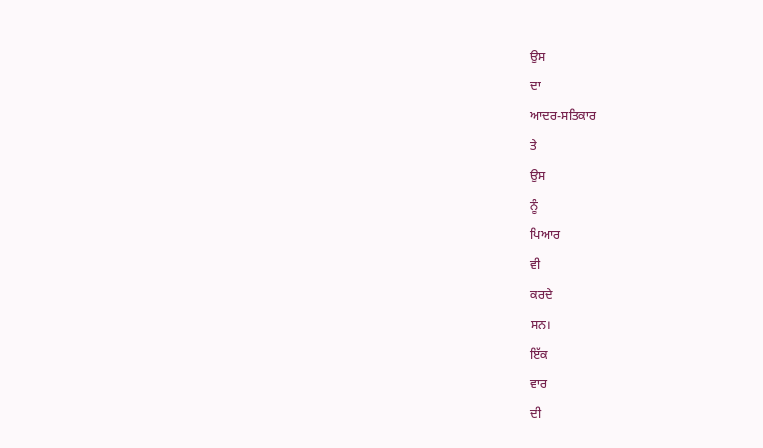ਉਸ
ਦਾ
ਆਦਰ-ਸਤਿਕਾਰ
ਤੇ
ਉਸ
ਨੂੰ
ਪਿਆਰ
ਵੀ
ਕਰਦੇ
ਸਨ।
ਇੱਕ
ਵਾਰ
ਦੀ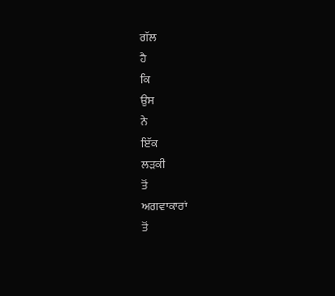ਗੱਲ
ਹੈ
ਕਿ
ਉਸ
ਨੇ
ਇੱਕ
ਲੜਕੀ
ਤੋਂ
ਅਗਵਾਕਾਰਾਂ
ਤੋਂ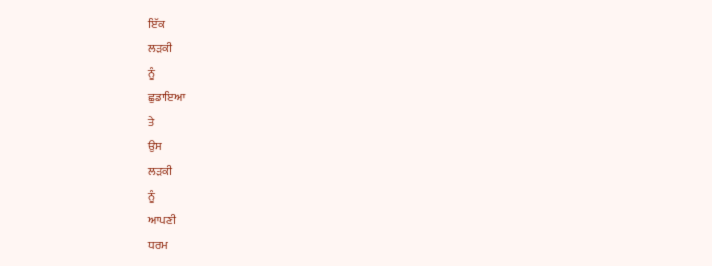ਇੱਕ
ਲੜਕੀ
ਨੂੰ
ਛੁਡਾਇਆ
ਤੇ
ਉਸ
ਲੜਕੀ
ਨੂੰ
ਆਪਣੀ
ਧਰਮ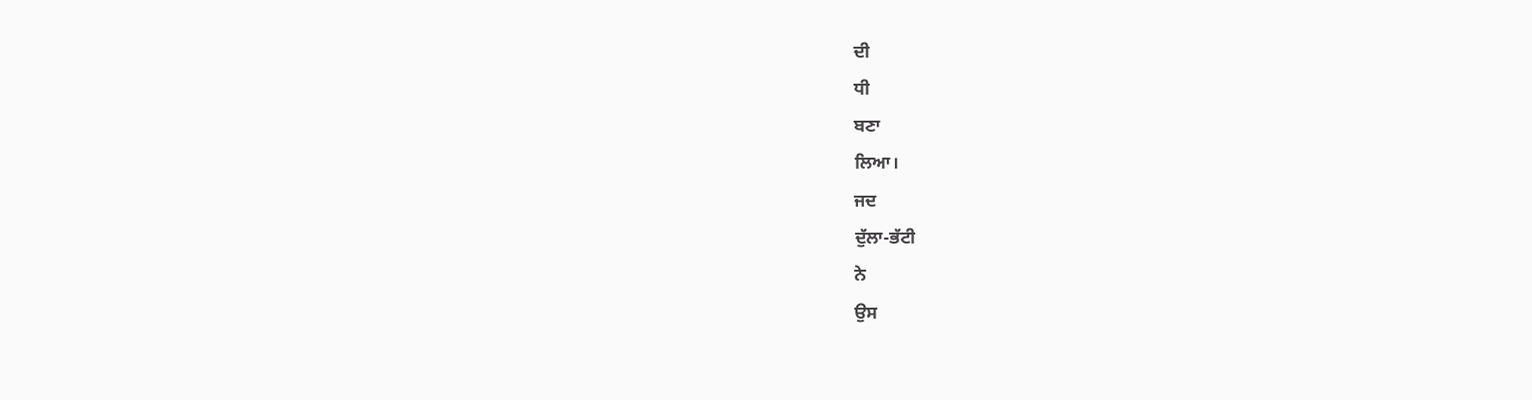ਦੀ
ਧੀ
ਬਣਾ
ਲਿਆ।
ਜਦ
ਦੁੱਲਾ-ਭੱਟੀ
ਨੇ
ਉਸ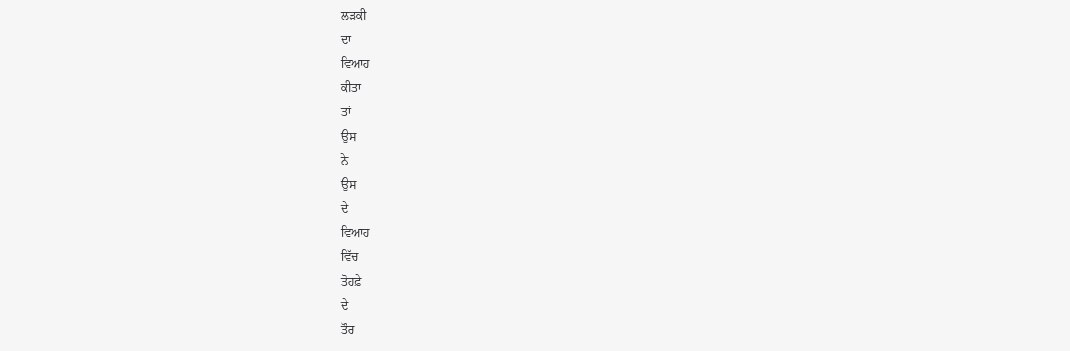ਲੜਕੀ
ਦਾ
ਵਿਆਹ
ਕੀਤਾ
ਤਾਂ
ਉਸ
ਨੇ
ਉਸ
ਦੇ
ਵਿਆਹ
ਵਿੱਚ
ਤੋਹਫ਼ੇ
ਦੇ
ਤੌਰ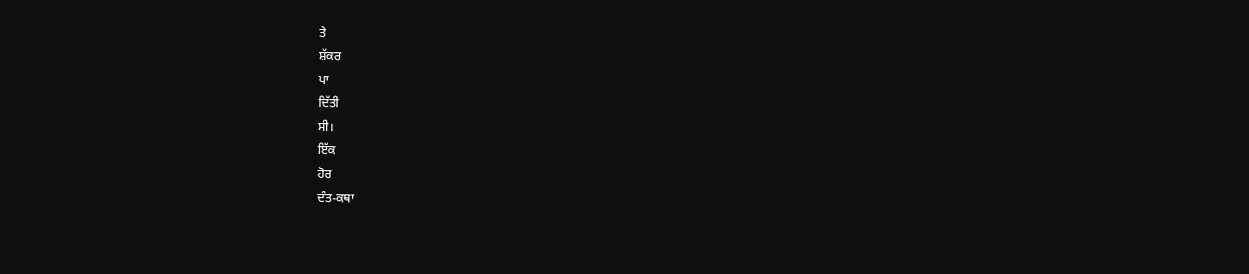ਤੇ
ਸ਼ੱਕਰ
ਪਾ
ਦਿੱਤੀ
ਸੀ।
ਇੱਕ
ਹੋਰ
ਦੰਤ-ਕਥਾ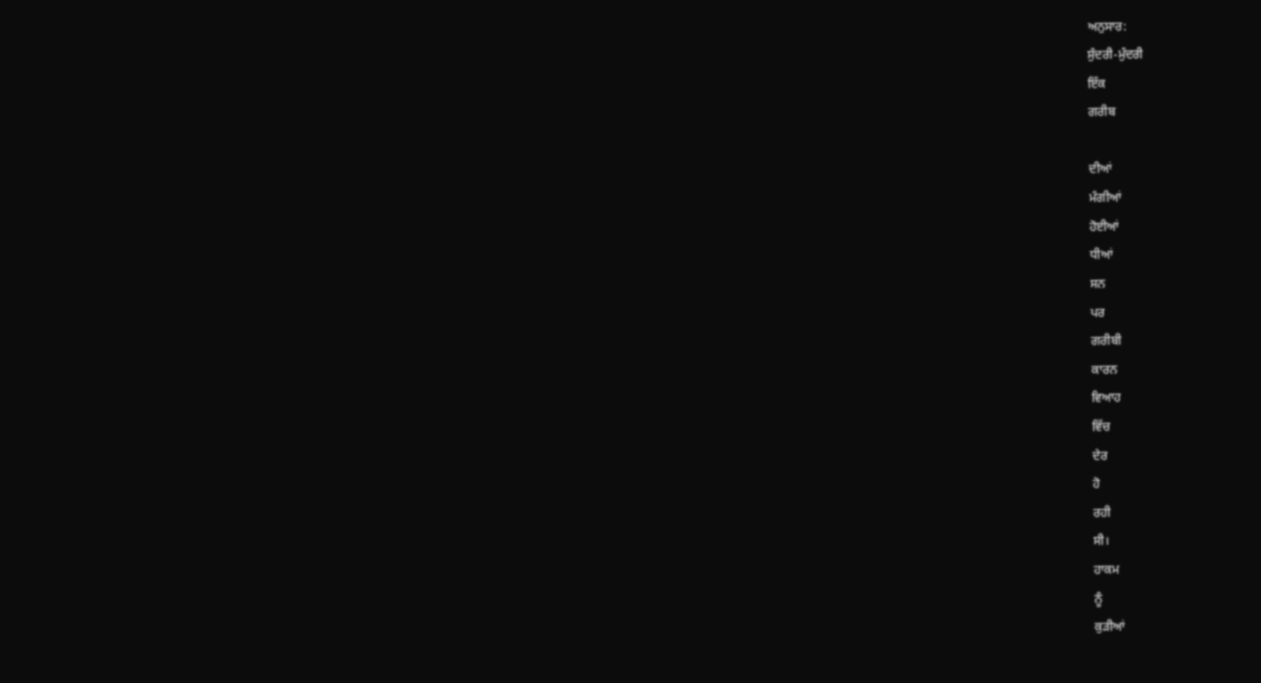ਅਨੁਸਾਰ:
ਸੁੰਦਰੀ-ਮੁੰਦਰੀ
ਇੱਕ
ਗਰੀਬ

ਦੀਆਂ
ਮੰਗੀਆਂ
ਹੋਈਆਂ
ਧੀਆਂ
ਸਨ
ਪਰ
ਗਰੀਬੀ
ਕਾਰਨ
ਵਿਆਹ
ਵਿੱਚ
ਦੇਰ
ਹੋ
ਰਹੀ
ਸੀ।
ਹਾਕਮ
ਨੂੰ
ਕੁੜੀਆਂ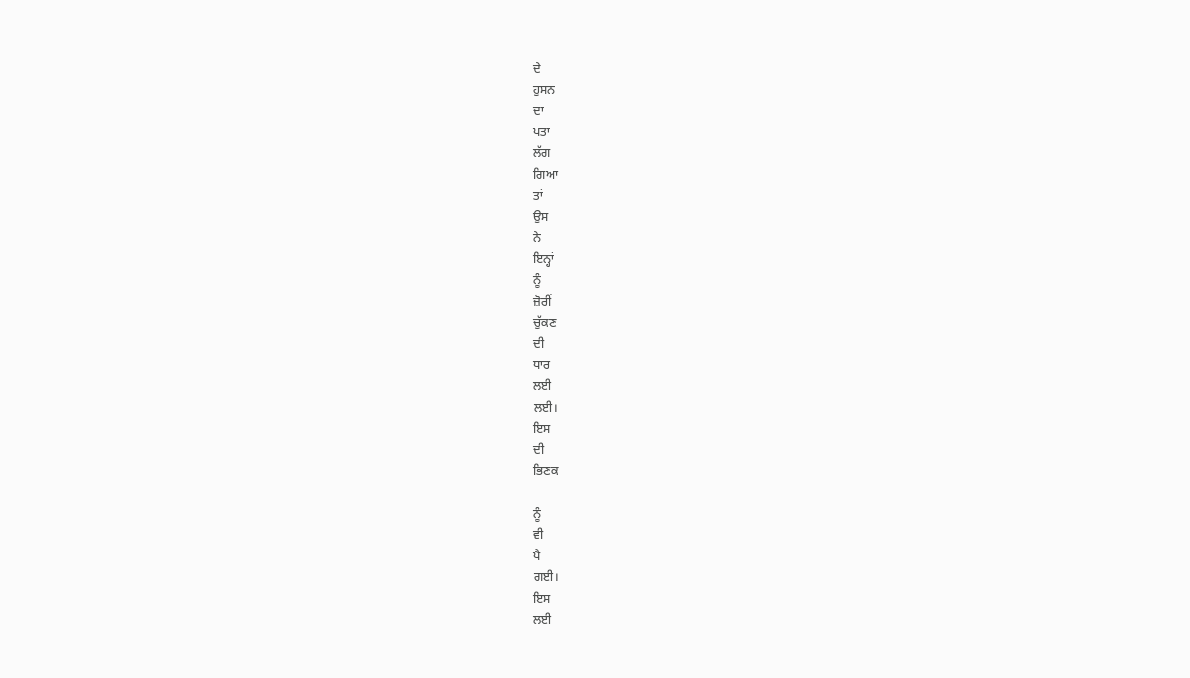ਦੇ
ਹੁਸਨ
ਦਾ
ਪਤਾ
ਲੱਗ
ਗਿਆ
ਤਾਂ
ਉਸ
ਨੇ
ਇਨ੍ਹਾਂ
ਨੂੰ
ਜ਼ੋਰੀਂ
ਚੁੱਕਣ
ਦੀ
ਧਾਰ
ਲਈ
ਲਈ।
ਇਸ
ਦੀ
ਭਿਣਕ

ਨੂੰ
ਵੀ
ਪੈ
ਗਈ।
ਇਸ
ਲਈ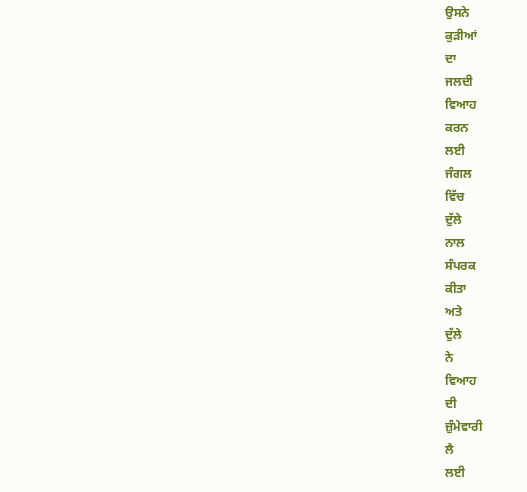ਉਸਨੇ
ਕੁੜੀਆਂ
ਦਾ
ਜਲਦੀ
ਵਿਆਹ
ਕਰਨ
ਲਈ
ਜੰਗਲ
ਵਿੱਚ
ਦੁੱਲੇ
ਨਾਲ
ਸੰਪਰਕ
ਕੀਤਾ
ਅਤੇ
ਦੁੱਲੇ
ਨੇ
ਵਿਆਹ
ਦੀ
ਜ਼ੁੰਮੇਵਾਰੀ
ਲੈ
ਲਈ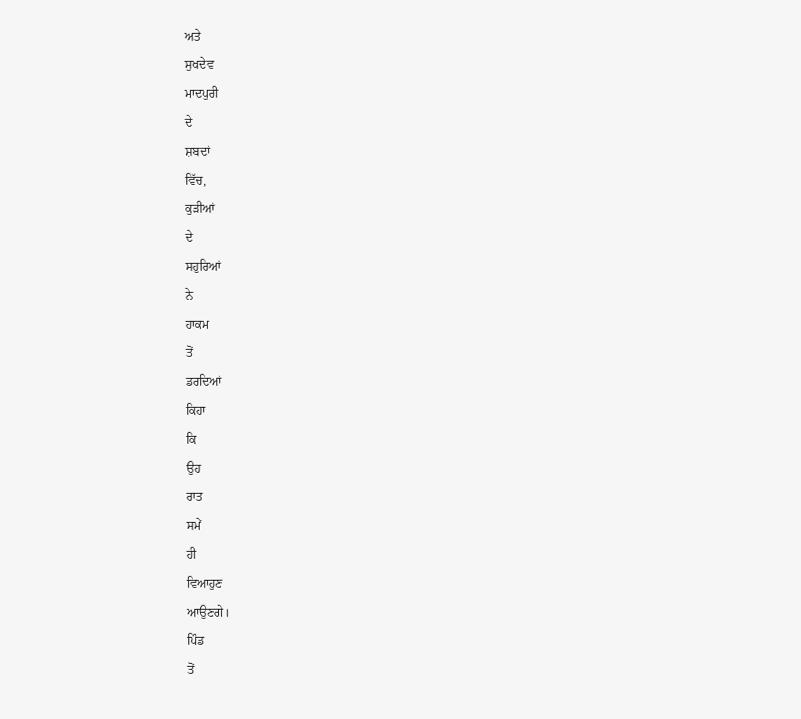ਅਤੇ
ਸੁਖਦੇਵ
ਮਾਦਪੁਰੀ
ਦੇ
ਸ਼ਬਦਾਂ
ਵਿੱਚ,
ਕੁੜੀਆਂ
ਦੇ
ਸਹੁਰਿਆਂ
ਨੇ
ਹਾਕਮ
ਤੋਂ
ਡਰਦਿਆਂ
ਕਿਹਾ
ਕਿ
ਉਹ
ਰਾਤ
ਸਮੇਂ
ਹੀ
ਵਿਆਹੁਣ
ਆਉਣਗੇ।
ਪਿੰਡ
ਤੋਂ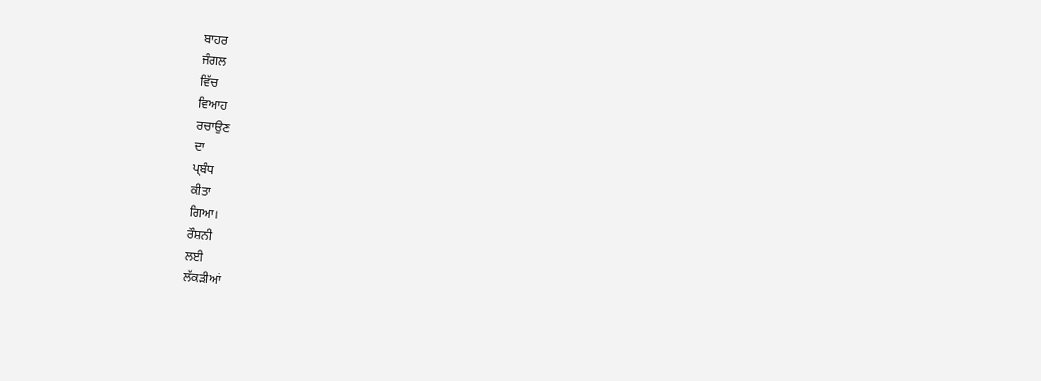ਬਾਹਰ
ਜੰਗਲ
ਵਿੱਚ
ਵਿਆਹ
ਰਚਾਉਣ
ਦਾ
ਪ੍ਬੰਧ
ਕੀਤਾ
ਗਿਆ।
ਰੌਸ਼ਨੀ
ਲਈ
ਲੱਕੜੀਆਂ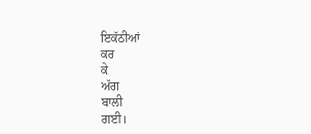ਇਕੱਠੀਆਂ
ਕਰ
ਕੇ
ਅੱਗ
ਬਾਲੀ
ਗਈ।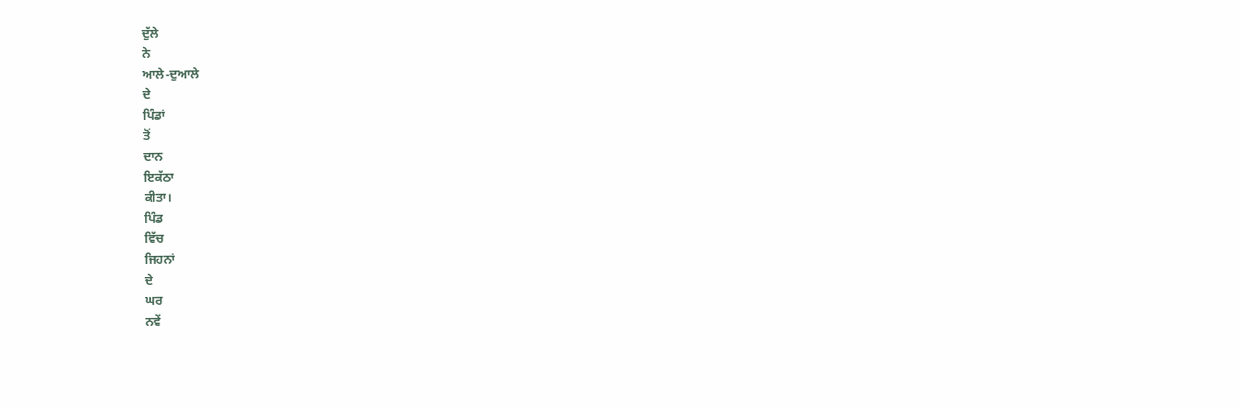ਦੁੱਲੇ
ਨੇ
ਆਲੇ-ਦੁਆਲੇ
ਦੇ
ਪਿੰਡਾਂ
ਤੋਂ
ਦਾਨ
ਇਕੱਠਾ
ਕੀਤਾ।
ਪਿੰਡ
ਵਿੱਚ
ਜਿਹਨਾਂ
ਦੇ
ਘਰ
ਨਵੇਂ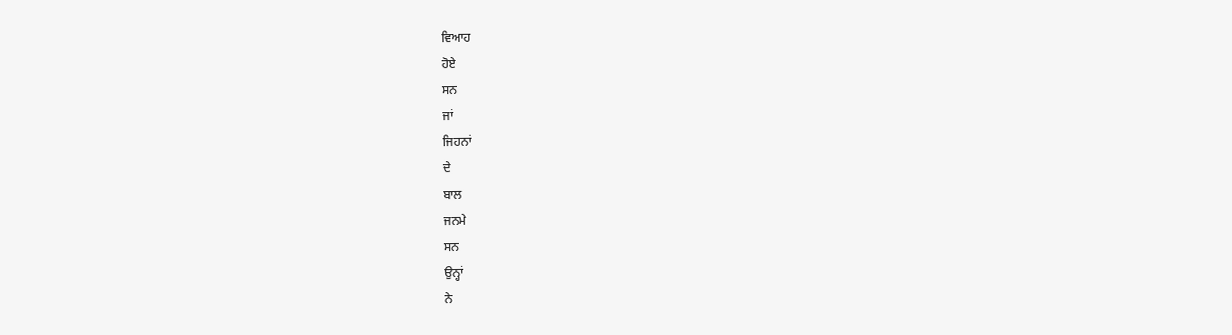ਵਿਆਹ
ਹੋਏ
ਸਨ
ਜਾਂ
ਜਿਹਨਾਂ
ਦੇ
ਬਾਲ
ਜਨਮੇ
ਸਨ
ਉਨ੍ਹਾਂ
ਨੇ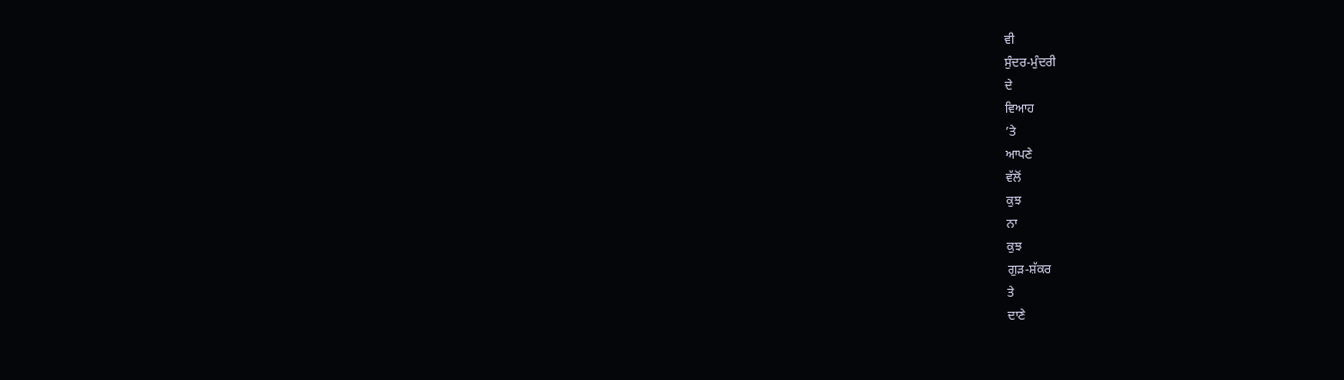ਵੀ
ਸੁੰਦਰ-ਮੁੰਦਰੀ
ਦੇ
ਵਿਆਹ
’ਤੇ
ਆਪਣੇ
ਵੱਲੋਂ
ਕੁਝ
ਨਾ
ਕੁਝ
ਗੁੜ-ਸ਼ੱਕਰ
ਤੇ
ਦਾਣੇ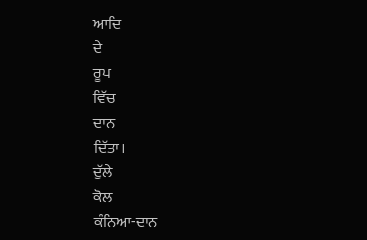ਆਦਿ
ਦੇ
ਰੂਪ
ਵਿੱਚ
ਦਾਨ
ਦਿੱਤਾ।
ਦੁੱਲੇ
ਕੋਲ
ਕੰਨਿਆ-ਦਾਨ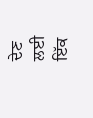ਦੇਣ
ਲਈ
ਇੱਕ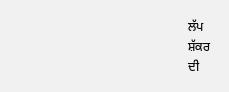ਲੱਪ
ਸ਼ੱਕਰ
ਦੀ